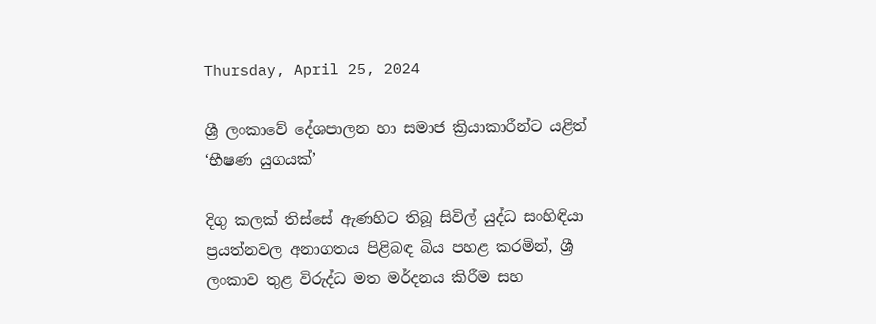Thursday, April 25, 2024

ශ්‍රී ලංකාවේ දේශපාලන හා සමාජ ක්‍රියාකාරීන්ට යළිත් ‘භීෂණ යුගයක්’

දිගු කලක් තිස්සේ ඇණහිට තිබූ සිවිල් යුද්ධ සංහිඳියා ප්‍රයත්නවල අනාගතය පිළිබඳ බිය පහළ කරමින්, ශ්‍රී ලංකාව තුළ විරුද්ධ මත මර්දනය කිරීම සහ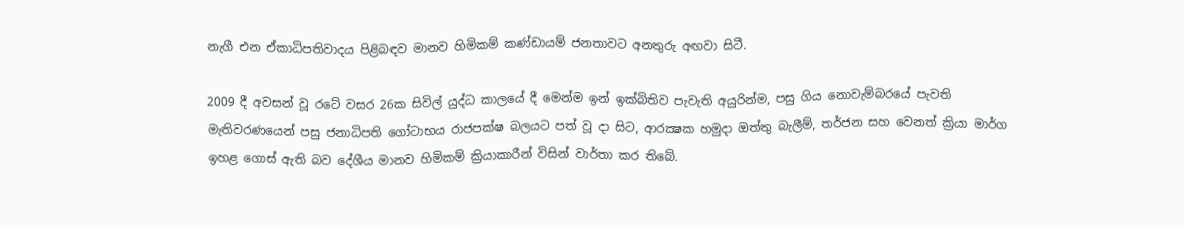නැගී එන ඒකාධිපතිවාදය පිළිබඳව මානව හිමිකම් කණ්ඩායම් ජනතාවට අනතුරු අඟවා සිටී.

2009 දී අවසන් වූ රටේ වසර 26ක සිවිල් යුද්ධ කාලයේ දී මෙන්ම ඉන් ඉක්බිතිව පැවැති අයුරින්ම, පසු ගිය නොවැම්බරයේ පැවති මැතිවරණයෙන් පසු ජනාධිපති ගෝටාභය රාජපක්ෂ බලයට පත් වූ දා සිට, ආරක්‍ෂක හමුදා ඔත්තු බැලීම්, තර්ජන සහ වෙනත් ක්‍රියා මාර්ග ඉහළ ගොස් ඇති බව දේශීය මානව හිමිකම් ක්‍රියාකාරීන් විසින් වාර්තා කර තිබේ.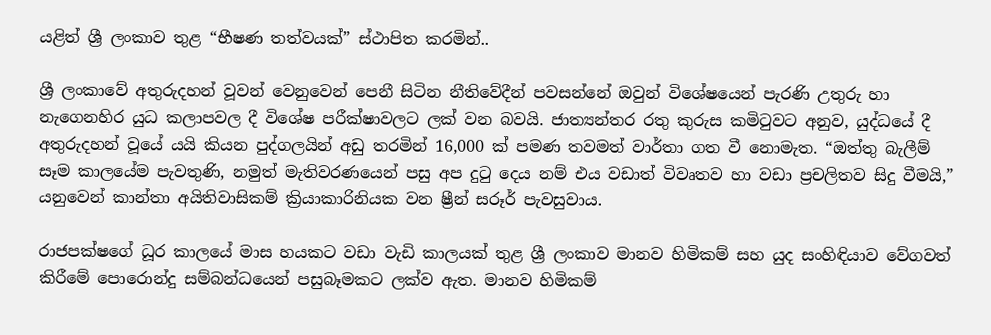යළිත් ශ්‍රී ලංකාව තුළ “භීෂණ තත්වයක්” ස්ථාපිත කරමින්..

ශ්‍රී ලංකාවේ අතුරුදහන් වූවන් වෙනුවෙන් පෙනී සිටින නීතිවේදීන් පවසන්නේ ඔවුන් විශේෂයෙන් පැරණි උතුරු හා නැගෙනහිර යුධ කලාපවල දී විශේෂ පරීක්ෂාවලට ලක් වන බවයි. ජාත්‍යන්තර රතු කුරුස කමිටුවට අනුව, යුද්ධයේ දී අතුරුදහන් වූයේ යයි කියන පුද්ගලයින් අඩු තරමින් 16,000 ක් පමණ තවමත් වාර්තා ගත වී නොමැත. “ඔත්තු බැලීම් සෑම කාලයේම පැවතුණි, නමුත් මැතිවරණයෙන් පසු අප දුටු දෙය නම් එය වඩාත් විවෘතව හා වඩා ප්‍රචලිතව සිදු වීමයි,” යනුවෙන් කාන්තා අයිතිවාසිකම් ක්‍රියාකාරිනියක වන ෂ්‍රීන් සරූර් පැවසුවාය.

රාජපක්ෂගේ ධූර කාලයේ මාස හයකට වඩා වැඩි කාලයක් තුළ ශ්‍රී ලංකාව මානව හිමිකම් සහ යුද සංහිඳියාව වේගවත් කිරීමේ පොරොන්දු සම්බන්ධයෙන් පසුබෑමකට ලක්ව ඇත. මානව හිමිකම්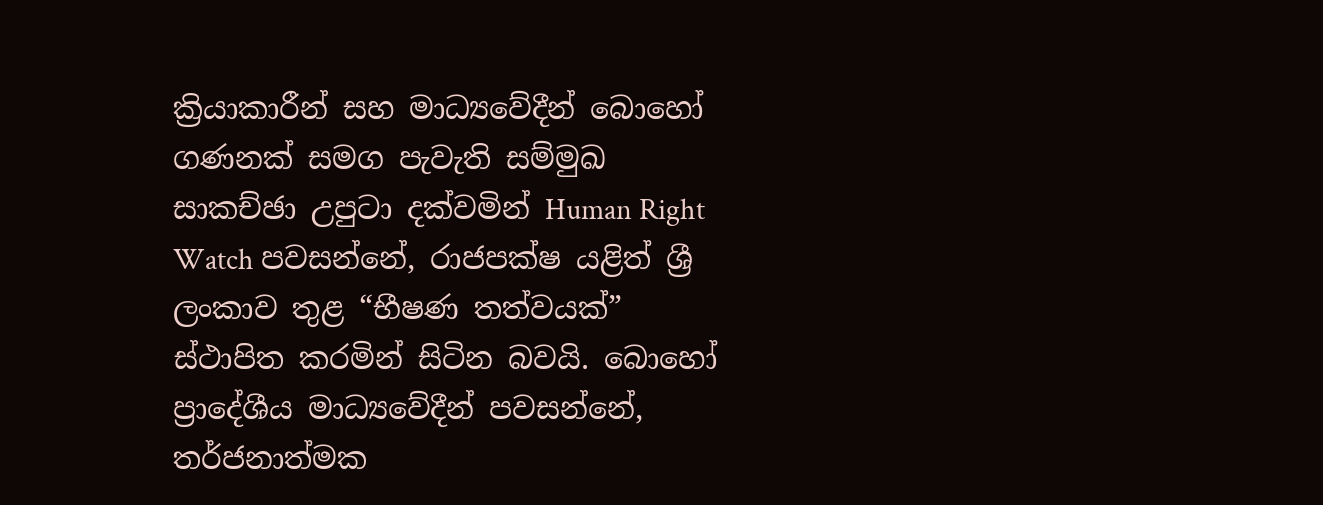ක්‍රියාකාරීන් සහ මාධ්‍යවේදීන් බොහෝ ගණනක් සමග පැවැති සම්මුඛ සාකච්ඡා උපුටා දක්වමින් Human Right Watch පවසන්නේ, රාජපක්ෂ යළිත් ශ්‍රී ලංකාව තුළ “භීෂණ තත්වයක්” ස්ථාපිත කරමින් සිටින බවයි. බොහෝ ප්‍රාදේශීය මාධ්‍යවේදීන් පවසන්නේ, තර්ජනාත්මක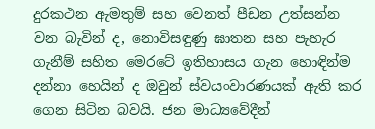දුරකථන ඇමතුම් සහ වෙනත් පීඩන උත්සන්න වන බැවින් ද, නොවිසඳුණු ඝාතන සහ පැහැර ගැනීම් සහිත මෙරටේ ඉතිහාසය ගැන හොඳින්ම දන්නා හෙයින් ද ඔවුන් ස්වයංවාරණයක් ඇති කර ගෙන සිටින බවයි. ජන මාධ්‍යවේදීන්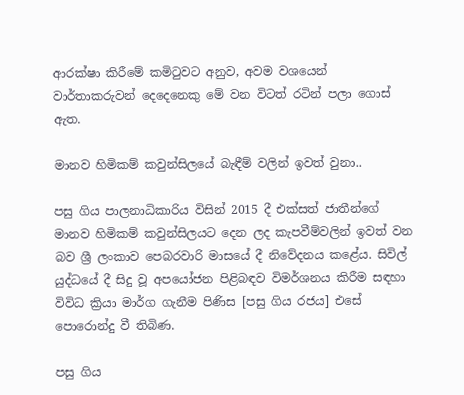ආරක්ෂා කිරීමේ කමිටුවට අනුව, අවම වශයෙන් වාර්තාකරුවන් දෙදෙනෙකු මේ වන විටත් රටින් පලා ගොස් ඇත.

මානව හිමිකම් කවුන්සිලයේ බැඳීම් වලින් ඉවත් වුනා..

පසු ගිය පාලනාධිකාරිය විසින් 2015 දී එක්සත් ජාතීන්ගේ මානව හිමිකම් කවුන්සිලයට දෙන ලද කැපවීම්වලින් ඉවත් වන බව ශ්‍රී ලංකාව පෙබරවාරි මාසයේ දී නිවේදනය කළේය. සිවිල් යුද්ධයේ දී සිදු වූ අපයෝජන පිළිබඳව විමර්ශනය කිරීම සඳහා විවිධ ක්‍රියා මාර්ග ගැනීම පිණිස [පසු ගිය රජය] එසේ පොරොන්දු වී තිබිණ.

පසු ගිය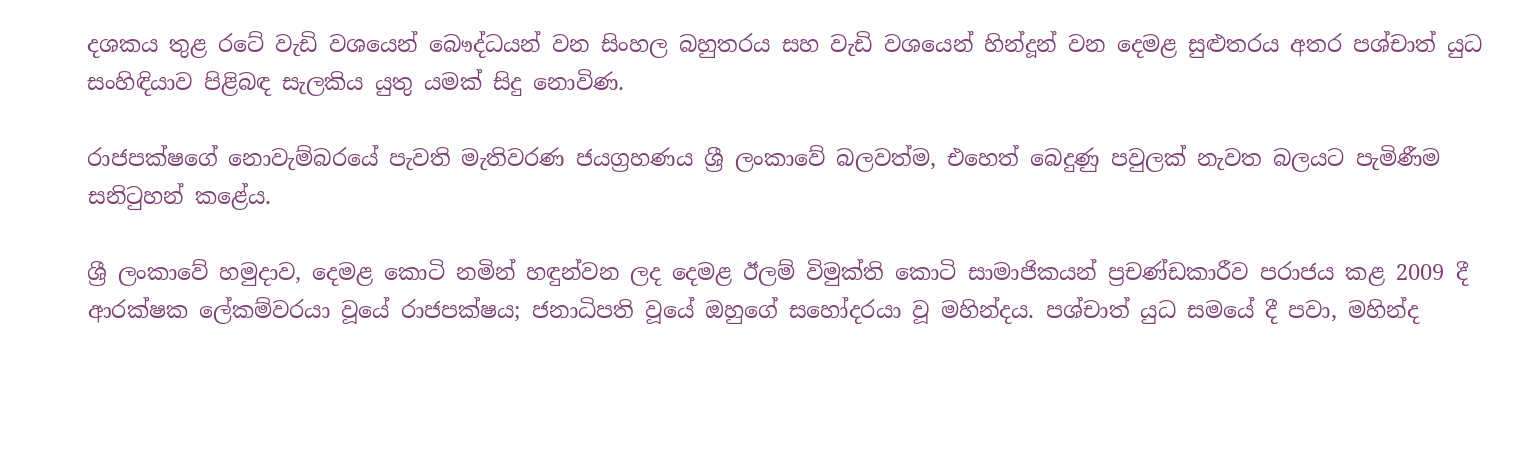දශකය තුළ රටේ වැඩි වශයෙන් බෞද්ධයන් වන සිංහල බහුතරය සහ වැඩි වශයෙන් හින්දූන් වන දෙමළ සුළුතරය අතර පශ්චාත් යුධ සංහිඳියාව පිළිබඳ සැලකිය යුතු යමක් සිදු නොවිණ.

රාජපක්ෂගේ නොවැම්බරයේ පැවති මැතිවරණ ජයග්‍රහණය ශ්‍රී ලංකාවේ බලවත්ම, එහෙත් බෙදුණු පවුලක් නැවත බලයට පැමිණීම සනිටුහන් කළේය.

ශ්‍රී ලංකාවේ හමුදාව, දෙමළ කොටි නමින් හඳුන්වන ලද දෙමළ ඊලම් විමුක්ති කොටි සාමාජිකයන් ප්‍රචණ්ඩකාරීව පරාජය කළ 2009 දී ආරක්ෂක ලේකම්වරයා වූයේ රාජපක්ෂය; ජනාධිපති වූයේ ඔහුගේ සහෝදරයා වූ මහින්දය. පශ්චාත් යුධ සමයේ දී පවා, මහින්ද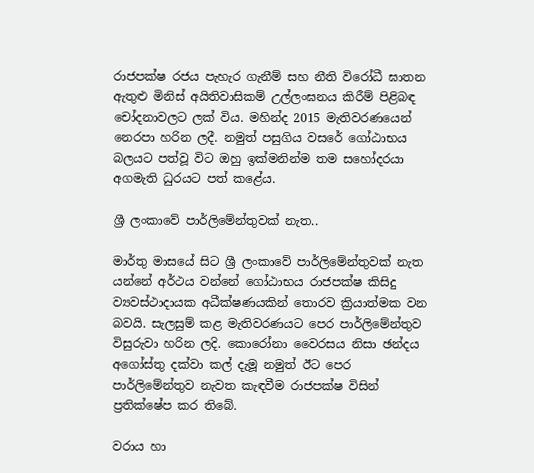රාජපක්ෂ රජය පැහැර ගැනීම් සහ නීති විරෝධී ඝාතන ඇතුළු මිනිස් අයිතිවාසිකම් උල්ලංඝනය කිරීම් පිළිබඳ චෝදනාවලට ලක් විය. මහින්ද 2015 මැතිවරණයෙන් නෙරපා හරින ලදී. නමුත් පසුගිය වසරේ ගෝඨාභය බලයට පත්වූ විට ඔහු ඉක්මනින්ම තම සහෝදරයා අගමැති ධුරයට පත් කළේය.

ශ්‍රී ලංකාවේ පාර්ලිමේන්තුවක් නැත..

මාර්තු මාසයේ සිට ශ්‍රී ලංකාවේ පාර්ලිමේන්තුවක් නැත යන්නේ අර්ථය වන්නේ ගෝඨාභය රාජපක්ෂ කිසිදු ව්‍යවස්ථාදායක අධීක්ෂණයකින් තොරව ක්‍රියාත්මක වන බවයි. සැලසුම් කළ මැතිවරණයට පෙර පාර්ලිමේන්තුව විසුරුවා හරින ලදි. කොරෝනා වෛරසය නිසා ඡන්දය අගෝස්තු දක්වා කල් දැමූ නමුත් ඊට පෙර පාර්ලිමේන්තුව නැවත කැඳවීම රාජපක්ෂ විසින් ප්‍රතික්ෂේප කර තිබේ.

වරාය හා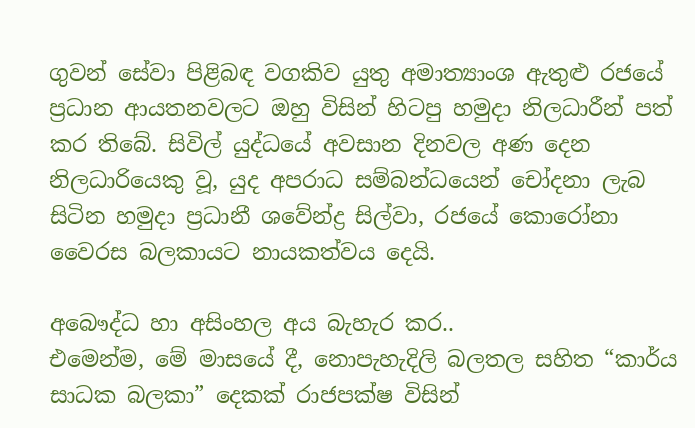ගුවන් සේවා පිළිබඳ වගකිව යුතු අමාත්‍යාංශ ඇතුළු රජයේ ප්‍රධාන ආයතනවලට ඔහු විසින් හිටපු හමුදා නිලධාරීන් පත් කර තිබේ. සිවිල් යුද්ධයේ අවසාන දිනවල අණ දෙන නිලධාරියෙකු වූ, යුද අපරාධ සම්බන්ධයෙන් චෝදනා ලැබ සිටින හමුදා ප්‍රධානී ශවේන්ද්‍ර සිල්වා, රජයේ කොරෝනා වෛරස බලකායට නායකත්වය දෙයි.

අබෞද්ධ හා අසිංහල අය බැහැර කර..
එමෙන්ම, මේ මාසයේ දී, නොපැහැදිලි බලතල සහිත “කාර්ය සාධක බලකා” දෙකක් රාජපක්ෂ විසින්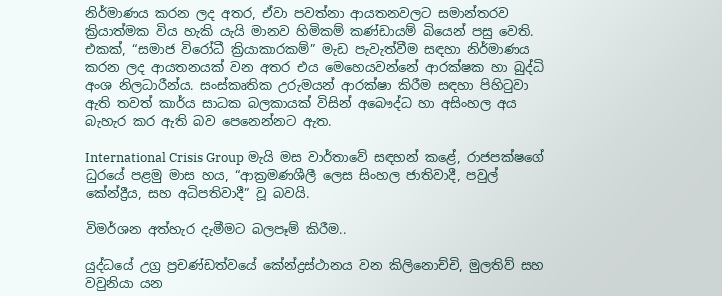නිර්මාණය කරන ලද අතර, ඒවා පවත්නා ආයතනවලට සමාන්තරව ක්‍රියාත්මක විය හැකි යැයි මානව හිමිකම් කණ්ඩායම් බියෙන් පසු වෙති. එකක්, “සමාජ විරෝධී ක්‍රියාකාරකම්” මැඩ පැවැත්වීම සඳහා නිර්මාණය කරන ලද ආයතනයක් වන අතර එය මෙහෙයවන්නේ ආරක්ෂක හා බුද්ධි අංශ නිලධාරීන්ය. සංස්කෘතික උරුමයන් ආරක්ෂා කිරීම සඳහා පිහිටුවා ඇති තවත් කාර්ය සාධක බලකායක් විසින් අබෞද්ධ හා අසිංහල අය බැහැර කර ඇති බව පෙනෙන්නට ඇත.

International Crisis Group මැයි මස වාර්තාවේ සඳහන් කළේ, රාජපක්ෂගේ ධුරයේ පළමු මාස හය, “ආක්‍රමණශීලී ලෙස සිංහල ජාතිවාදී, පවුල් කේන්ද්‍රීය, සහ අධිපතිවාදී” වූ බවයි.

විමර්ශන අත්හැර දැමීමට බලපෑම් කිරීම..

යුද්ධයේ උග්‍ර ප්‍රචණ්ඩත්වයේ කේන්ද්‍රස්ථානය වන කිලිනොච්චි, මුලතිව් සහ වවුනියා යන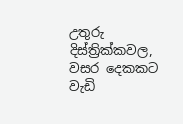උතුරු දිස්ත්‍රික්කවල, වසර දෙකකට වැඩි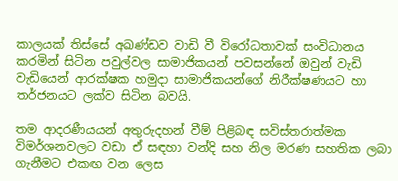කාලයක් තිස්සේ අඛණ්ඩව වාඩි වී විරෝධතාවක් සංවිධානය කරමින් සිටින පවුල්වල සාමාජිකයන් පවසන්නේ ඔවුන් වැඩි වැඩියෙන් ආරක්ෂක හමුදා සාමාජිකයන්ගේ නිරීක්ෂණයට හා තර්ජනයට ලක්ව සිටින බවයි.

තම ආදරණීයයන් අතුරුදහන් වීම් පිළිබඳ සවිස්තරාත්මක විමර්ශනවලට වඩා ඒ සඳහා වන්දි සහ නිල මරණ සහතික ලබා ගැනීමට එකඟ වන ලෙස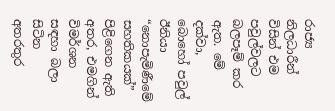රාජ්‍ය නිලධාරීන් විසින් එම පවුල්වලට බලපෑම් කර ඇත. මේ දක්වා, බොහෝ පවුල් ඊනියා “නොපැමිණීමේ සහතිකයක්” පිළිගෙන ඇති අතර, එමගින් විමර්ශන සඳහා බලා සිටින අතරතුර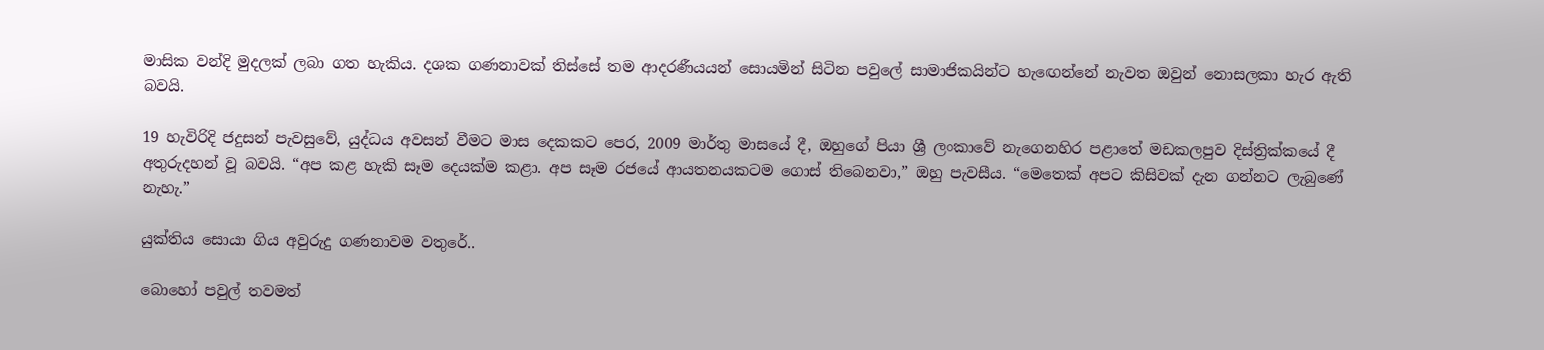මාසික වන්දි මුදලක් ලබා ගත හැකිය. දශක ගණනාවක් තිස්සේ තම ආදරණීයයන් සොයමින් සිටින පවුලේ සාමාජිකයින්ට හැඟෙන්නේ නැවත ඔවුන් නොසලකා හැර ඇති බවයි.

19 හැවිරිදි ජදුසන් පැවසුවේ, යුද්ධය අවසන් වීමට මාස දෙකකට පෙර, 2009 මාර්තු මාසයේ දී, ඔහුගේ පියා ශ්‍රී ලංකාවේ නැගෙනහිර පළාතේ මඩකලපුව දිස්ත්‍රික්කයේ දී අතුරුදහන් වූ බවයි. “අප කළ හැකි සෑම දෙයක්ම කළා. අප සෑම රජයේ ආයතනයකටම ගොස් තිබෙනවා,” ඔහු පැවසීය. “මෙතෙක් අපට කිසිවක් දැන ගන්නට ලැබුණේ නැහැ.”

යුක්තිය සොයා ගිය අවුරුදු ගණනාවම වතුරේ..

බොහෝ පවුල් තවමත්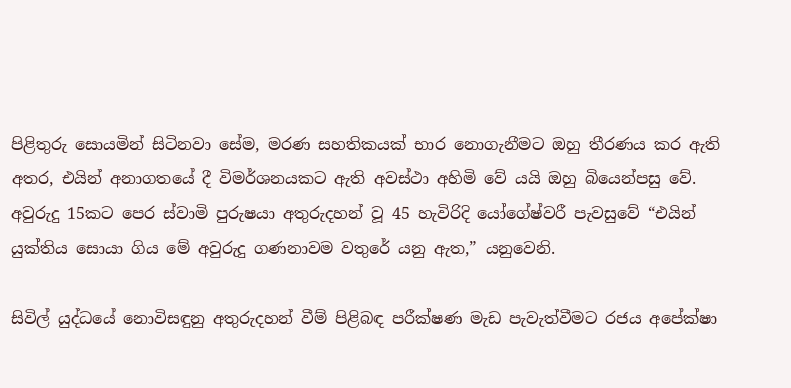පිළිතුරු සොයමින් සිටිනවා සේම, මරණ සහතිකයක් භාර නොගැනීමට ඔහු තීරණය කර ඇති අතර, එයින් අනාගතයේ දී විමර්ශනයකට ඇති අවස්ථා අහිමි වේ යයි ඔහු බියෙන්පසු වේ. අවුරුදු 15කට පෙර ස්වාමි පුරුෂයා අතුරුදහන් වූ 45 හැවිරිදි යෝගේෂ්වරී පැවසුවේ “එයින් යුක්තිය සොයා ගිය මේ අවුරුදු ගණනාවම වතුරේ යනු ඇත,” යනුවෙනි.

සිවිල් යුද්ධයේ නොවිසඳුනු අතුරුදහන් වීම් පිළිබඳ පරීක්ෂණ මැඩ පැවැත්වීමට රජය අපේක්ෂා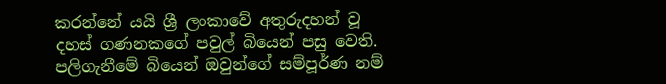කරන්නේ යයි ශ්‍රී ලංකාවේ අතුරුදහන් වූ දහස් ගණනකගේ පවුල් බියෙන් පසු වෙති. පලිගැනීමේ බියෙන් ඔවුන්ගේ සම්පූර්ණ නම්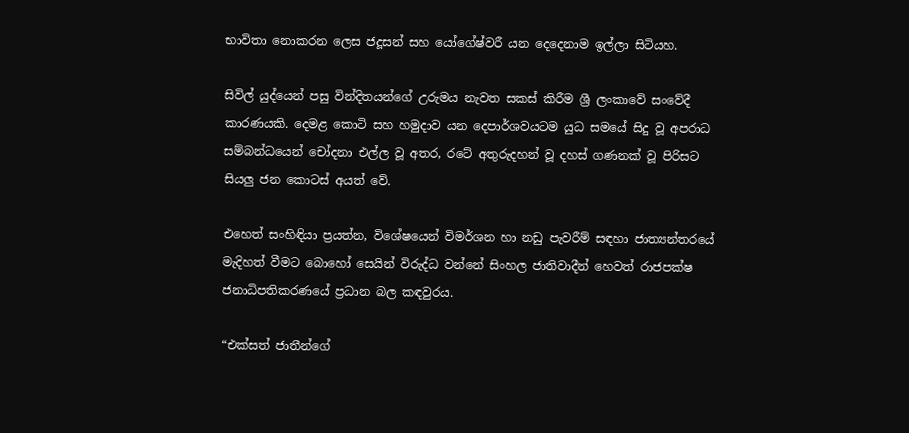භාවිතා නොකරන ලෙස ජදූසන් සහ යෝගේෂ්වරී යන දෙදෙනාම ඉල්ලා සිටියහ.

සිවිල් යුද්යෙන් පසු වින්දිතයන්ගේ උරුමය නැවත සකස් කිරීම ශ්‍රී ලංකාවේ සංවේදී කාරණයකි. දෙමළ කොටි සහ හමුදාව යන දෙපාර්ශවයටම යුධ සමයේ සිදු වූ අපරාධ සම්බන්ධයෙන් චෝදනා එල්ල වූ අතර, රටේ අතුරුදහන් වූ දහස් ගණනක් වූ පිරිසට සියලු ජන කොටස් අයත් වේ.

එහෙත් සංහිඳියා ප්‍රයත්න, විශේෂයෙන් විමර්ශන හා නඩු පැවරීම් සඳහා ජාත්‍යන්තරයේ මැදිහත් වීමට බොහෝ සෙයින් විරුද්ධ වන්නේ සිංහල ජාතිවාදීන් හෙවත් රාජපක්ෂ ජනාධිපතිකරණයේ ප්‍රධාන බල කඳවුරය.

“එක්සත් ජාතීන්ගේ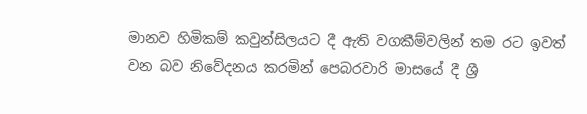මානව හිමිකම් කවුන්සිලයට දී ඇති වගකීම්වලින් තම රට ඉවත් වන බව නිවේදනය කරමින් පෙබරවාරි මාසයේ දී ශ්‍රී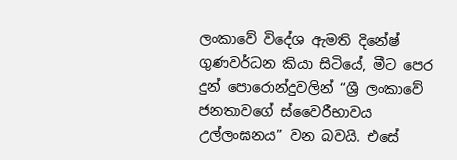ලංකාවේ විදේශ ඇමති දිනේෂ් ගුණවර්ධන කියා සිටියේ, මීට පෙර දුන් පොරොන්දුවලින් “ශ්‍රී ලංකාවේ ජනතාවගේ ස්වෛරීභාවය උල්ලංඝනය” වන බවයි. එසේ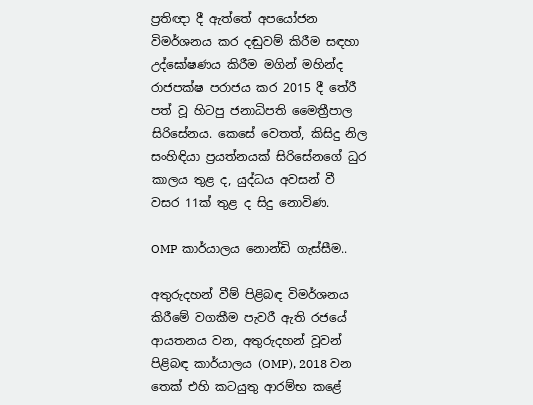ප්‍රතිඥා දී ඇත්තේ අපයෝජන විමර්ශනය කර දඬුවම් කිරීම සඳහා උද්ඝෝෂණය කිරීම මගින් මහින්ද රාජපක්ෂ පරාජය කර 2015 දී තේරී පත් වූ හිටපු ජනාධිපති මෛත්‍රීපාල සිරිසේනය. කෙසේ වෙතත්, කිසිදු නිල සංහිඳියා ප්‍රයත්නයක් සිරිසේනගේ ධුර කාලය තුළ ද, යුද්ධය අවසන් වී වසර 11ක් තුළ ද සිදු නොවිණ.

OMP කාර්යාලය නොන්ඩි ගැස්සීම..

අතුරුදහන් වීම් පිළිබඳ විමර්ශනය කිරීමේ වගකීම පැවරී ඇති රජයේ ආයතනය වන, අතුරුදහන් වූවන් පිළිබඳ කාර්යාලය (OMP), 2018 වන තෙක් එහි කටයුතු ආරම්භ කළේ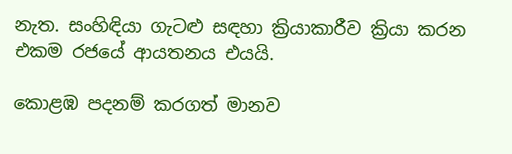නැත. සංහිඳියා ගැටළු සඳහා ක්‍රියාකාරීව ක්‍රියා කරන එකම රජයේ ආයතනය එයයි.

කොළඹ පදනම් කරගත් මානව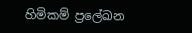හිමිකම් ප්‍රලේඛන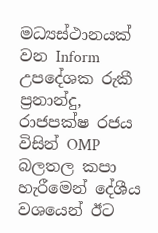මධ්‍යස්ථානයක් වන Inform උපදේශක රුකී ප්‍රනාන්දු, රාජපක්ෂ රජය විසින් OMP බලතල කපා හැරීමෙන් දේශීය වශයෙන් ඊට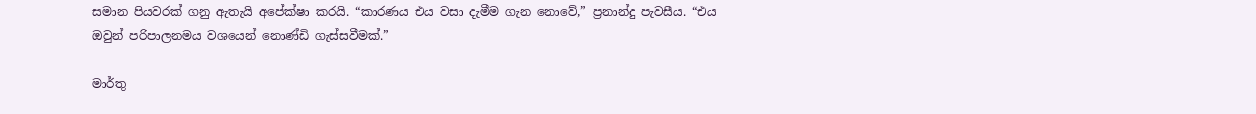සමාන පියවරක් ගනු ඇතැයි අපේක්ෂා කරයි. “කාරණය එය වසා දැමීම ගැන නොවේ,” ප්‍රනාන්දු පැවසීය. “එය ඔවුන් පරිපාලනමය වශයෙන් නොණ්ඩි ගැස්සවීමක්.”

මාර්තු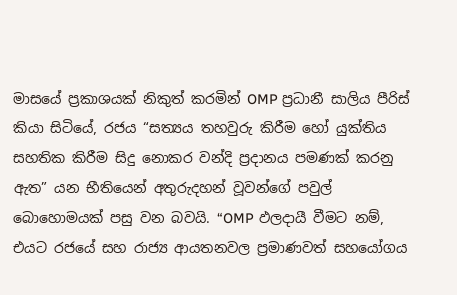මාසයේ ප්‍රකාශයක් නිකුත් කරමින් OMP ප්‍රධානී සාලිය පීරිස් කියා සිටියේ, රජය “සත්‍යය තහවුරු කිරීම හෝ යුක්තිය සහතික කිරීම සිදු නොකර වන්දි ප්‍රදානය පමණක් කරනු ඇත” යන භීතියෙන් අතුරුදහන් වූවන්ගේ පවුල් බොහොමයක් පසු වන බවයි. “OMP ඵලදායී වීමට නම්, එයට රජයේ සහ රාජ්‍ය ආයතනවල ප්‍රමාණවත් සහයෝගය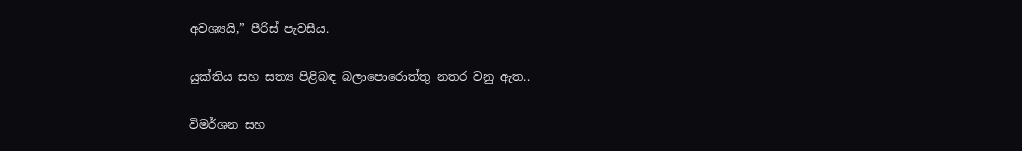අවශ්‍යයි,” පීරිස් පැවසීය.

යුක්තිය සහ සත්‍ය පිළිබඳ බලාපොරොත්තු නතර වනු ඇත..

විමර්ශන සහ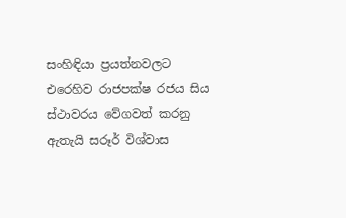සංහිඳියා ප්‍රයත්නවලට එරෙහිව රාජපක්ෂ රජය සිය ස්ථාවරය වේගවත් කරනු ඇතැයි සරූර් විශ්වාස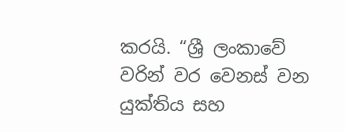කරයි. “ශ්‍රී ලංකාවේ වරින් වර වෙනස් වන යුක්තිය සහ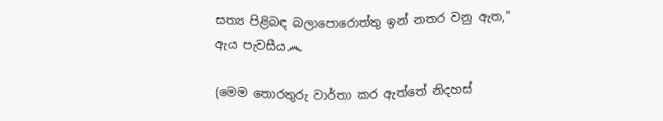සත්‍ය පිළිබඳ බලාපොරොත්තු ඉන් නතර වනු ඇත,” ඇය පැවසීය෴

(මෙම තොරතුරු වාර්තා කර ඇත්තේ නිදහස්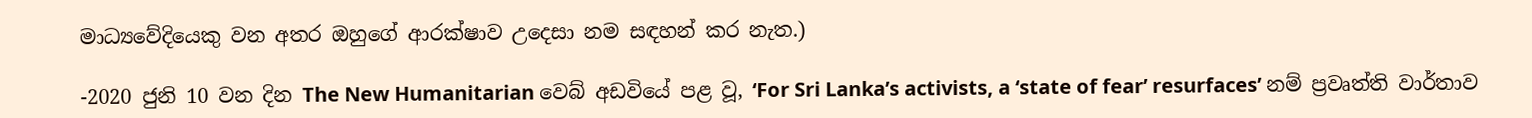මාධ්‍යවේදියෙකු වන අතර ඔහුගේ ආරක්ෂාව උදෙසා නම සඳහන් කර නැත.)

-2020 ජුනි 10 වන දින The New Humanitarian වෙබ් අඩවියේ පළ වූ, ‘For Sri Lanka’s activists, a ‘state of fear’ resurfaces’ නම් ප්‍රවෘත්ති වාර්තාව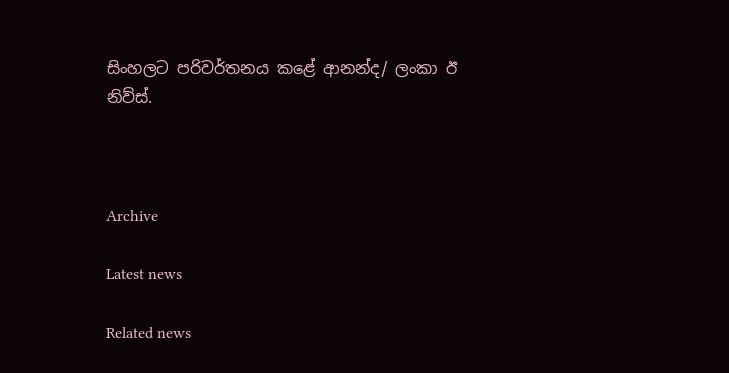සිංහලට පරිවර්තනය කළේ ආනන්ද/ ලංකා ඊ නිව්ස්.



Archive

Latest news

Related news